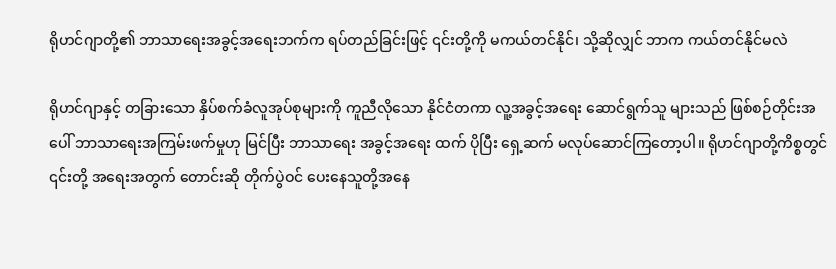ရိုဟင်ဂျာတို့၏ ဘာသာရေးအခွင့်အရေးဘက်က ရပ်တည်ခြင်းဖြင့် ၎င်းတို့ကို မကယ်တင်နိုင်၊ သို့ဆိုလျှင် ဘာက ကယ်တင်နိုင်မလဲ

ရိုဟင်ဂျာနှင့် တခြားသော နှိပ်စက်ခံလူအုပ်စုများကို ကူညီလိုသော နိုင်ငံတကာ လူ့အခွင့်အရေး ဆောင်ရွက်သူ များသည် ဖြစ်စဉ်တိုင်းအပေါ် ဘာသာရေးအကြမ်းဖက်မှုဟု မြင်ပြီး ဘာသာရေး အခွင့်အရေး ထက် ပိုပြီး ရှေ့ဆက် မလုပ်ဆောင်ကြတော့ပါ။ ရိုဟင်ဂျာတို့ကိစ္စတွင် ၎င်းတို့ အရေးအတွက် တောင်းဆို တိုက်ပွဲဝင် ပေးနေသူတို့အနေ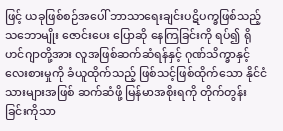ဖြင့် ယခုဖြစ်စဉ်အပေါ် ဘာသာရေးချင်းပဋိပက္ခဖြစ်သည့် သဘောမျိုး ဇောင်းပေး ပြောဆို နေကြခြင်းကို ရပ်၍ ရိုဟင်ဂျာတို့အား လူအဖြစ်ဆက်ဆံရန်နှင့် ဂုဏ်သိက္ခာနှင့် လေးစားမှုကို ခံယူထိုက်သည့် ဖြစ်သင့်ဖြစ်ထိုက်သော နိုင်ငံသားများအဖြစ် ဆက်ဆံဖို့ မြန်မာအစိုးရကို တိုက်တွန်းခြင်းကိုသာ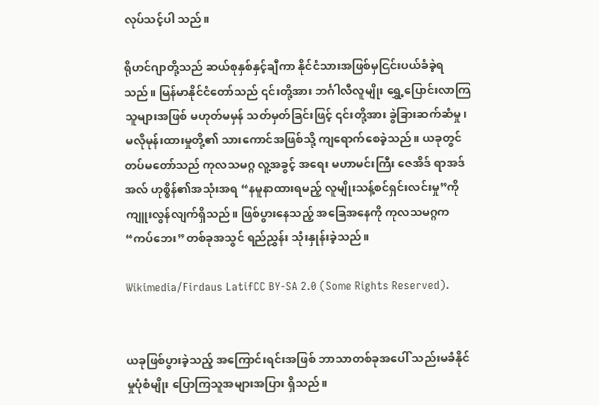လုပ်သင့်ပါ သည်။

ရိုဟင်ဂျာတို့သည် ဆယ်စုနှစ်နှင့်ချီကာ နိုင်ငံသားအဖြစ်မှငြင်းပယ်ခံခဲ့ရသည်။ မြန်မာနိုင်ငံတော်သည် ၎င်းတို့အား ဘင်္ဂါလီလူမျိုး ရွှေ့ပြောင်းလာကြသူများအဖြစ် မဟုတ်မမှန် သတ်မှတ်ခြင်းဖြင့် ၎င်းတို့အား ခွဲခြားဆက်ဆံမှု၊ မလိုမုန်းထားမှုတို့၏ သားကောင်အဖြစ်သို့ ကျရောက်စေခဲ့သည်။ ယခုတွင် တပ်မတော်သည် ကုလသမဂ္ဂ လူ့အခွင့် အရေး မဟာမင်းကြီး ဇေအိဒ် ရာအဒ် အလ် ဟုစ္စိန်၏အသုံးအရ “နမူနာထားရမည့် လူမျိုးသန့်စင်ရှင်းလင်းမှု”ကို ကျူးလွန်လျက်ရှိသည်။ ဖြစ်ပွားနေသည့် အခြေအနေကို ကုလသမဂ္ဂက “ကပ်ဘေး”တစ်ခုအသွင် ရည်ညွှန်း သုံးနှုန်းခဲ့သည်။

Wikimedia/Firdaus LatifCC BY-SA 2.0 (Some Rights Reserved).


ယခုဖြစ်ပွားခဲ့သည့် အကြောင်းရင်းအဖြစ် ဘာသာတစ်ခုအပေါ် သည်းမခံနိုင်မှုပုံစံမျိုး ပြောကြသူအများအပြား ရှိသည်။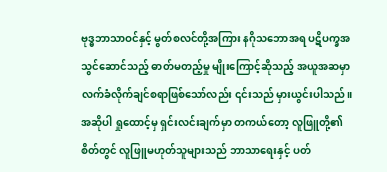ဗုဒ္ဓဘာသာဝင်နှင့် မွတ်စလင်တို့အကြား နဂိုသဘောအရ ပဋိပက္ခအသွင်ဆောင်သည့် ဓာတ်မတည့်မှု မျိုးကြောင့်ဆိုသည့် အယူအဆမှာ လက်ခံလိုက်ချင်စရာဖြစ်သော်လည်း ၎င်းသည် မှားယွင်းပါသည်။ အဆိုပါ ရှုထောင့်မှ ရှင်းလင်းချက်မှာ တကယ်တော့ လူဖြူတို့၏စိတ်တွင် လူဖြူမဟုတ်သူများသည် ဘာသာရေးနှင့် ပတ်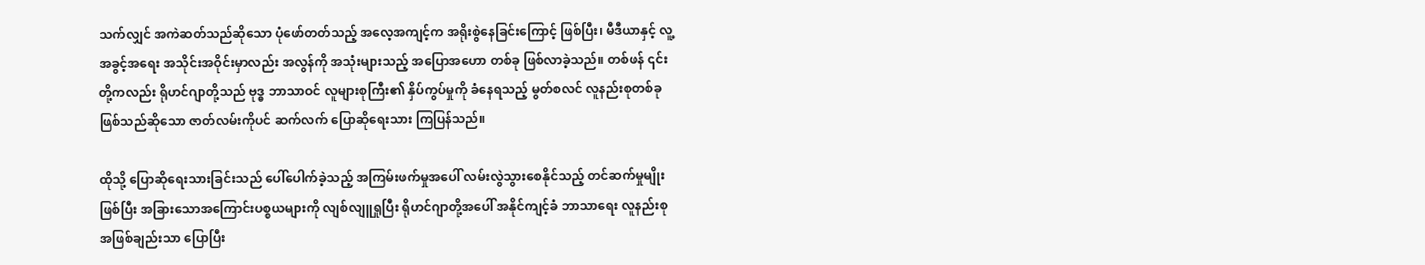သက်လျှင် အကဲဆတ်သည်ဆိုသော ပုံဖော်တတ်သည့် အလေ့အကျင့်က အရိုးစွဲနေခြင်းကြောင့် ဖြစ်ပြီး၊ မီဒီယာနှင့် လူ့အခွင့်အရေး အသိုင်းအဝိုင်းမှာလည်း အလွန်ကို အသုံးများသည့် အပြောအဟော တစ်ခု ဖြစ်လာခဲ့သည်။ တစ်ဖန် ၎င်းတို့ကလည်း ရိုဟင်ဂျာတို့သည် ဗုဒ္ဓ ဘာသာဝင် လူများစုကြီး၏ နှိပ်ကွပ်မှုကို ခံနေရသည့် မွတ်စလင် လူနည်းစုတစ်ခု ဖြစ်သည်ဆိုသော ဇာတ်လမ်းကိုပင် ဆက်လက် ပြောဆိုရေးသား ကြပြန်သည်။

ထိုသို့ ပြောဆိုရေးသားခြင်းသည် ပေါ်ပေါက်ခဲ့သည့် အကြမ်းဖက်မှုအပေါ် လမ်းလွဲသွားစေနိုင်သည့် တင်ဆက်မှုမျိုး ဖြစ်ပြီး အခြားသောအကြောင်းပစ္စယများကို လျစ်လျူရှုပြီး ရိုဟင်ဂျာတို့အပေါ် အနိုင်ကျင့်ခံ ဘာသာရေး လူနည်းစုအဖြစ်ချည်းသာ ပြောပြီး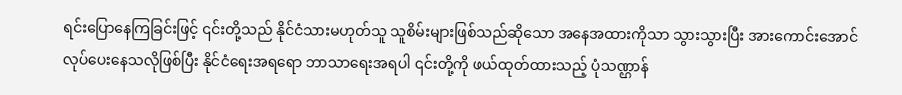ရင်းပြောနေကြခြင်းဖြင့် ၎င်းတို့သည် နိုင်ငံသားမဟုတ်သူ သူစိမ်းများဖြစ်သည်ဆိုသော အနေအထားကိုသာ သွားသွားပြီး အားကောင်းအောင် လုပ်ပေးနေသလိုဖြစ်ပြီး နိုင်ငံရေးအရရော ဘာသာရေးအရပါ ၎င်းတို့ကို ဖယ်ထုတ်ထားသည့် ပုံသဏ္ဌာန်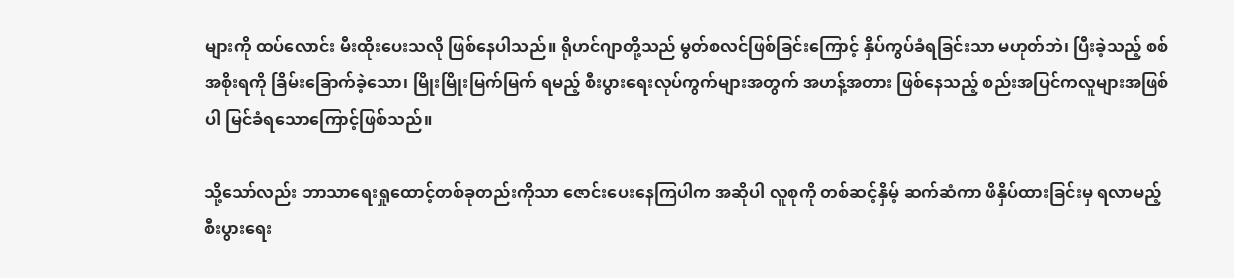များကို ထပ်လောင်း မီးထိုးပေးသလို ဖြစ်နေပါသည်။ ရိုဟင်ဂျာတို့သည် မွတ်စလင်ဖြစ်ခြင်းကြောင့် နှိပ်ကွပ်ခံရခြင်းသာ မဟုတ်ဘဲ၊ ပြီးခဲ့သည့် စစ်အစိုးရကို ခြိမ်းခြောက်ခဲ့သော၊ မြိုးမြိုးမြက်မြက် ရမည့် စီးပွားရေးလုပ်ကွက်များအတွက် အဟန့်အတား ဖြစ်နေသည့် စည်းအပြင်ကလူများအဖြစ်ပါ မြင်ခံရသောကြောင့်ဖြစ်သည်။

သို့သော်လည်း ဘာသာရေးရှုထောင့်တစ်ခုတည်းကိုသာ ဇောင်းပေးနေကြပါက အဆိုပါ လူစုကို တစ်ဆင့်နှိမ့် ဆက်ဆံကာ ဖိနှိပ်ထားခြင်းမှ ရလာမည့် စီးပွားရေး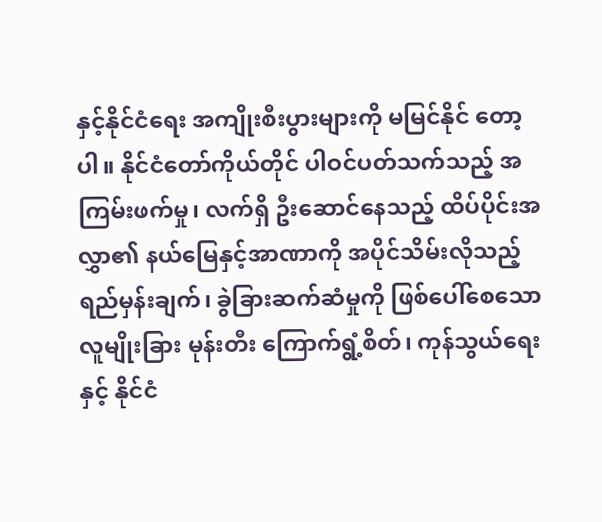နှင့်နိုင်ငံရေး အကျိုးစီးပွားများကို မမြင်နိုင် တော့ပါ။ နိုင်ငံတော်ကိုယ်တိုင် ပါဝင်ပတ်သက်သည့် အကြမ်းဖက်မှု၊ လက်ရှိ ဦးဆောင်နေသည့် ထိပ်ပိုင်းအလွှာ၏ နယ်မြေနှင့်အာဏာကို အပိုင်သိမ်းလိုသည့် ရည်မှန်းချက်၊ ခွဲခြားဆက်ဆံမှုကို ဖြစ်ပေါ်စေသော လူမျိုးခြား မုန်းတီး ကြောက်ရွံ့စိတ်၊ ကုန်သွယ်ရေးနှင့် နိုင်ငံ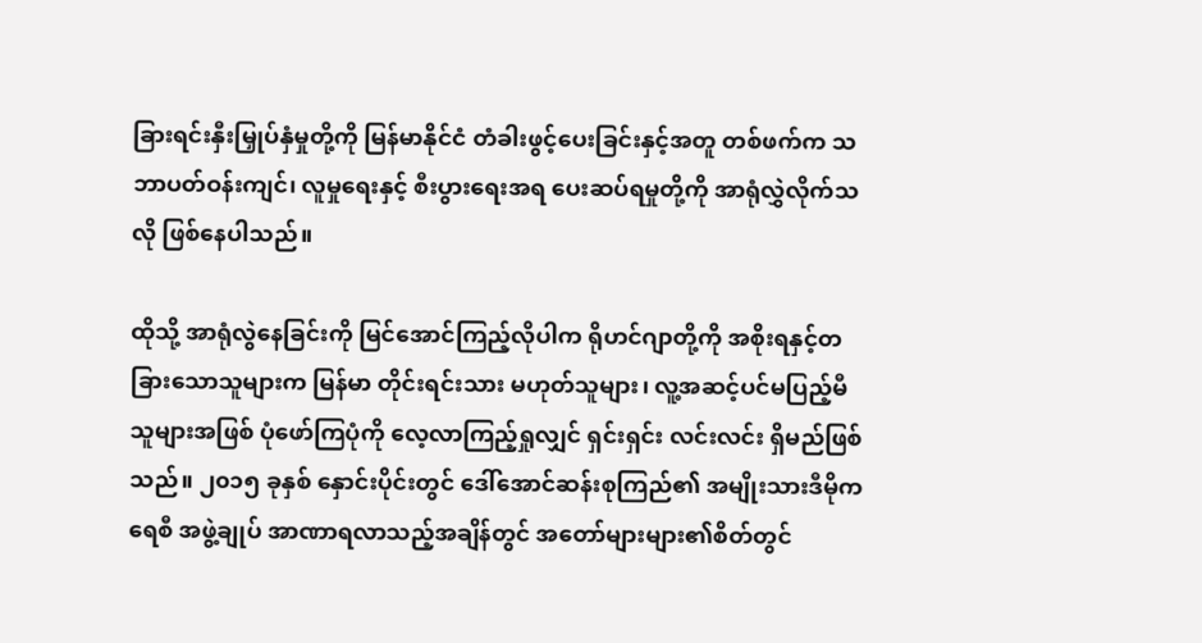ခြားရင်းနှီးမြှုပ်နှံမှုတို့ကို မြန်မာနိုင်ငံ တံခါးဖွင့်ပေးခြင်းနှင့်အတူ တစ်ဖက်က သဘာပတ်ဝန်းကျင်၊ လူမှုရေးနှင့် စီးပွားရေးအရ ပေးဆပ်ရမှုတို့ကို အာရုံလွှဲလိုက်သလို ဖြစ်နေပါသည်။

ထိုသို့ အာရုံလွဲနေခြင်းကို မြင်အောင်ကြည့်လိုပါက ရိုဟင်ဂျာတို့ကို အစိုးရနှင့်တခြားသောသူများက မြန်မာ တိုင်းရင်းသား မဟုတ်သူများ၊ လူ့အဆင့်ပင်မပြည့်မီသူများအဖြစ် ပုံဖော်ကြပုံကို လေ့လာကြည့်ရှုလျှင် ရှင်းရှင်း လင်းလင်း ရှိမည်ဖြစ်သည်။ ၂၀၁၅ ခုနှစ် နှောင်းပိုင်းတွင် ဒေါ်အောင်ဆန်းစုကြည်၏ အမျိုးသားဒီမိုကရေစီ အဖွဲ့ချုပ် အာဏာရလာသည့်အချိန်တွင် အတော်များများ၏စိတ်တွင်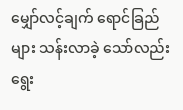မျှော်လင့်ချက် ရောင်ခြည်များ သန်းလာခဲ့ သော်လည်း ရွေး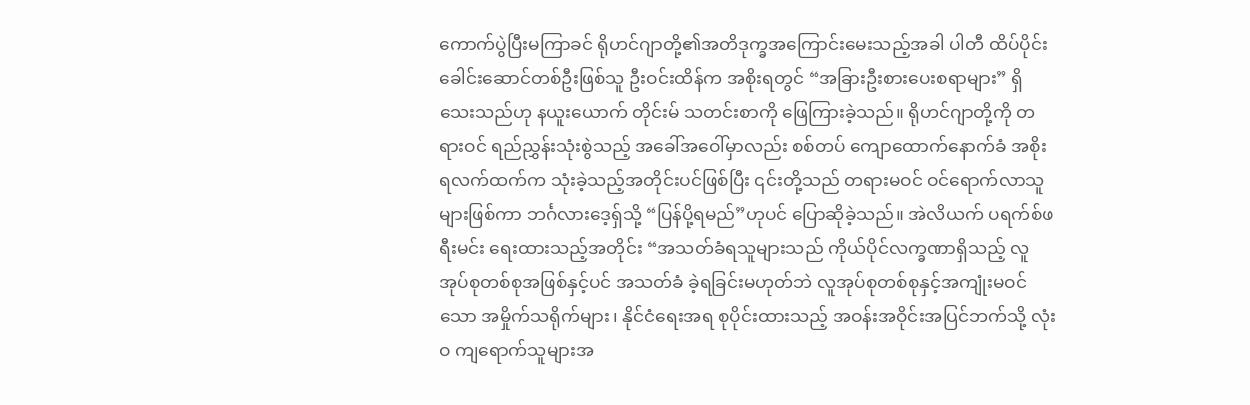ကောက်ပွဲပြီးမကြာခင် ရိုဟင်ဂျာတို့၏အတိဒုက္ခအကြောင်းမေးသည့်အခါ ပါတီ ထိပ်ပိုင်း ခေါင်းဆောင်တစ်ဦးဖြစ်သူ ဦးဝင်းထိန်က အစိုးရတွင် “အခြားဦးစားပေးစရာများ” ရှိသေးသည်ဟု နယူးယောက် တိုင်းမ် သတင်းစာကို ဖြေကြားခဲ့သည်။ ရိုဟင်ဂျာတို့ကို တရားဝင် ရည်ညွှန်းသုံးစွဲသည့် အခေါ်အဝေါ်မှာလည်း စစ်တပ် ကျောထောက်နောက်ခံ အစိုးရလက်ထက်က သုံးခဲ့သည့်အတိုင်းပင်ဖြစ်ပြီး ၎င်းတို့သည် တရားမဝင် ဝင်ရောက်လာသူများဖြစ်ကာ ဘင်္ဂလားဒေ့ရှ်သို့ “ပြန်ပို့ရမည်”ဟုပင် ပြောဆိုခဲ့သည်။ အဲလိယက် ပရက်စ်ဖရီးမင်း ရေးထားသည့်အတိုင်း “အသတ်ခံရသူများသည် ကိုယ်ပိုင်လက္ခဏာရှိသည့် လူအုပ်စုတစ်စုအဖြစ်နှင့်ပင် အသတ်ခံ ခဲ့ရခြင်းမဟုတ်ဘဲ လူအုပ်စုတစ်စုနှင့်အကျုံးမဝင်သော အမှိုက်သရိုက်များ၊ နိုင်ငံရေးအရ စုပိုင်းထားသည့် အဝန်းအဝိုင်းအပြင်ဘက်သို့ လုံးဝ ကျရောက်သူများအ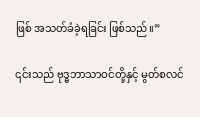ဖြစ် အသတ်ခံခဲ့ရခြင်း ဖြစ်သည်။”

၎င်းသည် ဗုဒ္ဓဘာသာဝင်တို့နှင့် မွတ်စလင်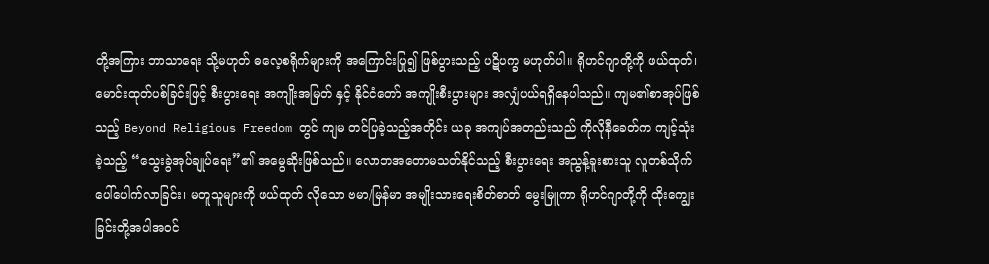တို့အကြား ဘာသာရေး သို့မဟုတ် ဓလေ့စရိုက်များကို အကြောင်းပြု၍ ဖြစ်ပွားသည့် ပဋိပက္ခ မဟုတ်ပါ။ ရိုဟင်ဂျာတို့ကို ဖယ်ထုတ်၊ မောင်းထုတ်ပစ်ခြင်းဖြင့် စီးပွားရေး အကျိုးအမြတ် နှင့် နိုင်ငံတော် အကျိုးစီးပွားများ အလျှံပယ်ရရှိနေပါသည်။ ကျမ၏စာအုပ်ဖြစ်သည့် Beyond Religious Freedom တွင် ကျမ တင်ပြခဲ့သည့်အတိုင်း ယခု အကျပ်အတည်းသည် ကိုလိုနီခေတ်က ကျင့်သုံး ခဲ့သည့် “သွေးခွဲအုပ်ချုပ်ရေး”၏ အမွေဆိုးဖြစ်သည်။ လောဘအတောမသတ်နိုင်သည့် စီးပွားရေး အညွန့်ခူးစားသူ လူတစ်သိုက် ပေါ်ပေါက်လာခြင်း၊ မတူသူများကို ဖယ်ထုတ် လိုသော ဗမာ/မြန်မာ အမျိုးသားရေးစိတ်ဓာတ် မွေးမြူကာ ရိုဟင်ဂျာတို့ကို ထိုးကျွေးခြင်းတို့အပါအဝင်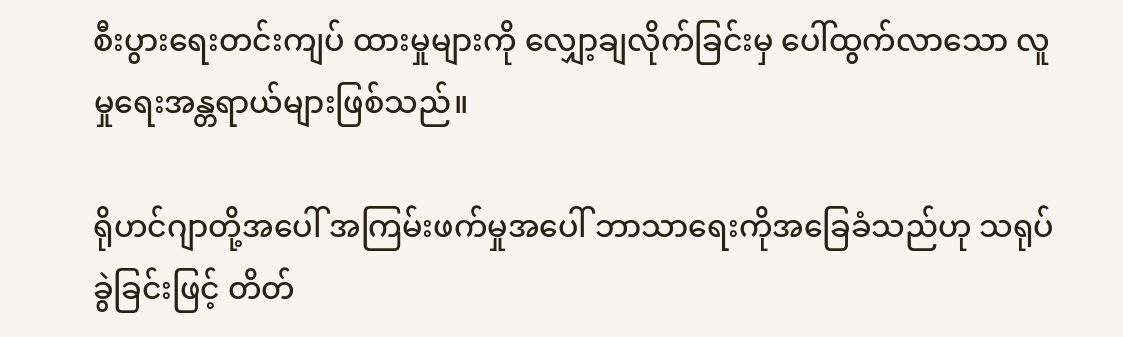စီးပွားရေးတင်းကျပ် ထားမှုများကို လျှော့ချလိုက်ခြင်းမှ ပေါ်ထွက်လာသော လူမှုရေးအန္တရာယ်များဖြစ်သည်။

ရိုဟင်ဂျာတို့အပေါ် အကြမ်းဖက်မှုအပေါ် ဘာသာရေးကိုအခြေခံသည်ဟု သရုပ်ခွဲခြင်းဖြင့် တိတ်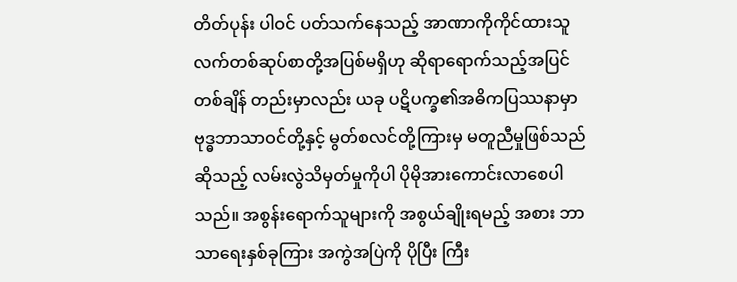တိတ်ပုန်း ပါဝင် ပတ်သက်နေသည့် အာဏာကိုကိုင်ထားသူ လက်တစ်ဆုပ်စာတို့အပြစ်မရှိဟု ဆိုရာရောက်သည့်အပြင် တစ်ချိန် တည်းမှာလည်း ယခု ပဋိပက္ခ၏အဓိကပြဿနာမှာ ဗုဒ္ဓဘာသာဝင်တို့နှင့် မွတ်စလင်တို့ကြားမှ မတူညီမှုဖြစ်သည် ဆိုသည့် လမ်းလွဲသိမှတ်မှုကိုပါ ပိုမိုအားကောင်းလာစေပါသည်။ အစွန်းရောက်သူများကို အစွယ်ချိုးရမည့် အစား ဘာသာရေးနှစ်ခုကြား အကွဲအပြဲကို ပိုပြီး ကြီး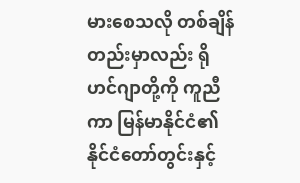မားစေသလို တစ်ချိန်တည်းမှာလည်း ရိုဟင်ဂျာတို့ကို ကူညီကာ မြန်မာနိုင်ငံ၏ နိုင်ငံတော်တွင်းနှင့်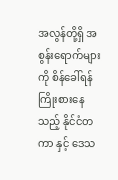အလွန်တို့ရှိ အစွန်းရောက်များကို စိန်ခေါ်ရန်ကြိုးစားနေသည့် နိုင်ငံတကာ နှင့် ဒေသ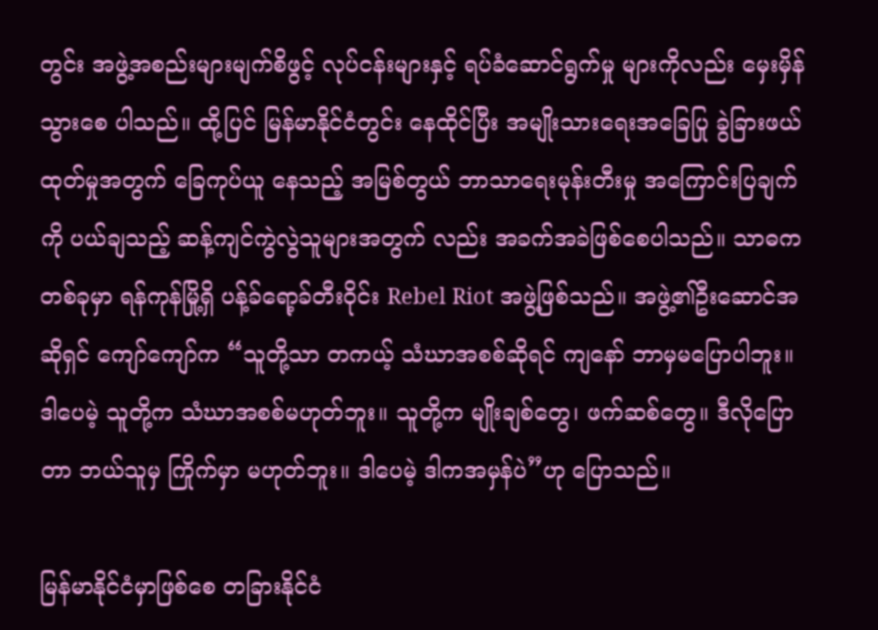တွင်း အဖွဲ့အစည်းများမျက်စိဖွင့် လုပ်ငန်းများနှင့် ရပ်ခံဆောင်ရွက်မှု များကိုလည်း မှေးမှိန်သွားစေ ပါသည်။ ထို့ပြင် မြန်မာနိုင်ငံတွင်း နေထိုင်ပြီး အမျိုးသားရေးအခြေပြု ခွဲခြားဖယ်ထုတ်မှုအတွက် ခြေကုပ်ယူ နေသည့် အမြစ်တွယ် ဘာသာရေးမုန်းတီးမှု အကြောင်းပြချက်ကို ပယ်ချသည့် ဆန့်ကျင်ကွဲလွဲသူများအတွက် လည်း အခက်အခဲဖြစ်စေပါသည်။ သာဓကတစ်ခုမှာ ရန်ကုန်မြို့ရှိ ပန့်ခ်ရော့ခ်တီးဝိုင်း Rebel Riot အဖွဲ့ဖြစ်သည်။ အဖွဲ့၏ဦးဆောင်အဆိုရှင် ကျော်ကျော်က “သူတို့သာ တကယ့် သံဃာအစစ်ဆိုရင် ကျနော် ဘာမှမပြောပါဘူး။ ဒါပေမဲ့ သူတို့က သံဃာအစစ်မဟုတ်ဘူး။ သူတို့က မျိုးချစ်တွေ၊ ဖက်ဆစ်တွေ။ ဒီလိုပြောတာ ဘယ်သူမှ ကြိုက်မှာ မဟုတ်ဘူး။ ဒါပေမဲ့ ဒါကအမှန်ပဲ”ဟု ပြောသည်။

မြန်မာနိုင်ငံမှာဖြစ်စေ တခြားနိုင်ငံ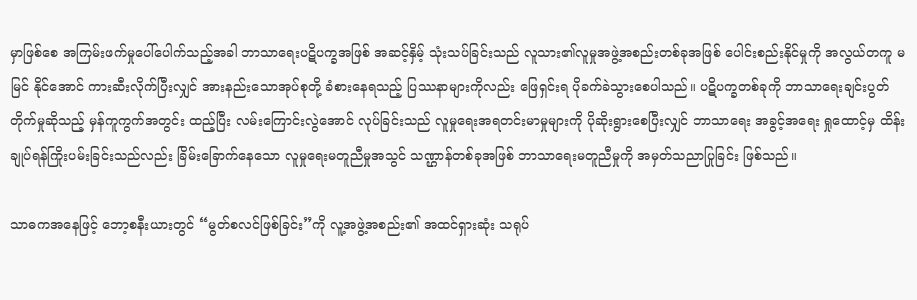မှာဖြစ်စေ အကြမ်းဖက်မှုပေါ်ပေါက်သည့်အခါ ဘာသာရေးပဋိပက္ခအဖြစ် အဆင့်နှိမ့် သုံးသပ်ခြင်းသည် လူသား၏လူမှုအဖွဲ့အစည်းတစ်ခုအဖြစ် ပေါင်းစည်းနိုင်မှုကို အလွယ်တကူ မမြင် နိုင်အောင် ကားဆီးလိုက်ပြီးလျှင် အားနည်းသောအုပ်စုတို့ ခံစားနေရသည့် ပြဿနာများကိုလည်း ဖြေရှင်းရ ပိုခက်ခဲသွားစေပါသည်။ ပဋိပက္ခတစ်ခုကို ဘာသာရေးချင်းပွတ်တိုက်မှုဆိုသည့် မှန်ကူကွက်အတွင်း ထည့်ပြီး လမ်းကြောင်းလွဲအောင် လုပ်ခြင်းသည် လူမှုရေးအရတင်းမာမှုများကို ပိုဆိုးရွားစေပြီးလျှင် ဘာသာရေး အခွင့်အရေး ရှုထောင့်မှ ထိန်းချုပ်ရန်ကြိုးပမ်းခြင်းသည်လည်း ခြိမ်းခြောက်နေသော လူမှုရေးမတူညီမှုအသွင် သဏ္ဌာန်တစ်ခုအဖြစ် ဘာသာရေးမတူညီမှုကို အမှတ်သညာပြုခြင်း ဖြစ်သည်။

သာဓကအနေဖြင့် ဘော့စနီးယားတွင် “မွတ်စလင်ဖြစ်ခြင်း”ကို လူ့အဖွဲ့အစည်း၏ အထင်ရှားဆုံး သရုပ်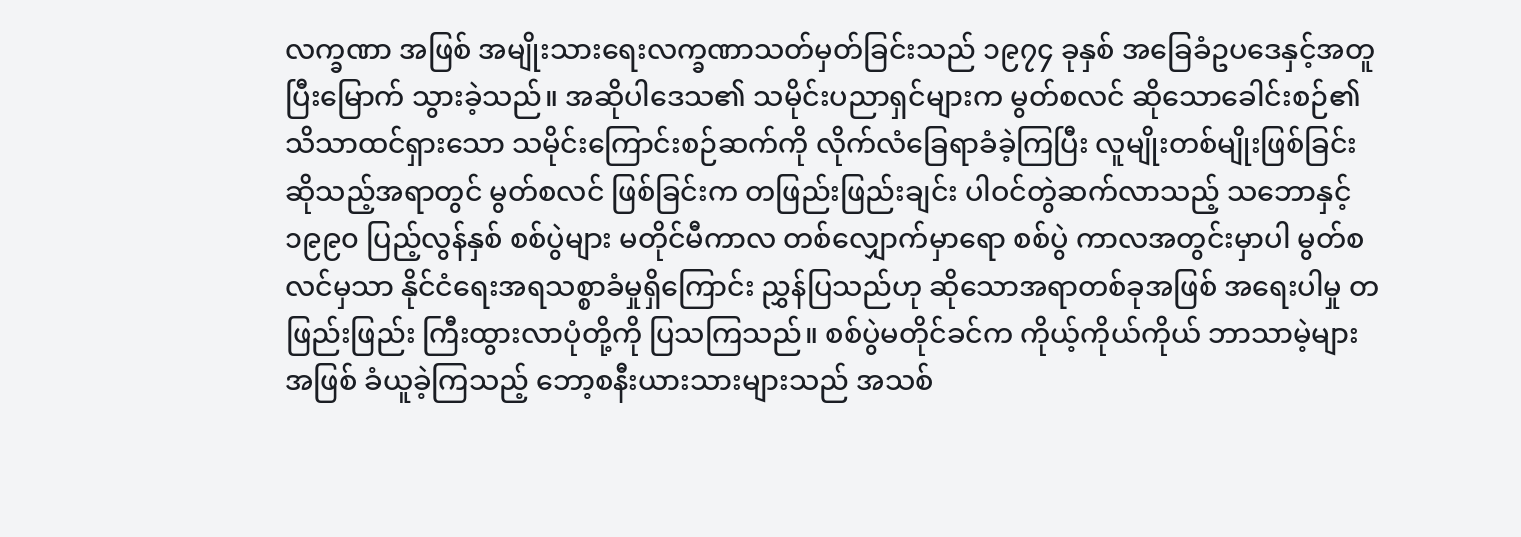လက္ခဏာ အဖြစ် အမျိုးသားရေးလက္ခဏာသတ်မှတ်ခြင်းသည် ၁၉၇၄ ခုနှစ် အခြေခံဥပဒေနှင့်အတူ ပြီးမြောက် သွားခဲ့သည်။ အဆိုပါဒေသ၏ သမိုင်းပညာရှင်များက မွတ်စလင် ဆိုသောခေါင်းစဉ်၏ သိသာထင်ရှားသော သမိုင်းကြောင်းစဉ်ဆက်ကို လိုက်လံခြေရာခံခဲ့ကြပြီး လူမျိုးတစ်မျိုးဖြစ်ခြင်းဆိုသည့်အရာတွင် မွတ်စလင် ဖြစ်ခြင်းက တဖြည်းဖြည်းချင်း ပါဝင်တွဲဆက်လာသည့် သဘောနှင့် ၁၉၉၀ ပြည့်လွန်နှစ် စစ်ပွဲများ မတိုင်မီကာလ တစ်လျှောက်မှာရော စစ်ပွဲ ကာလအတွင်းမှာပါ မွတ်စလင်မှသာ နိုင်ငံရေးအရသစ္စာခံမှုရှိကြောင်း ညွှန်ပြသည်ဟု ဆိုသောအရာတစ်ခုအဖြစ် အရေးပါမှု တဖြည်းဖြည်း ကြီးထွားလာပုံတို့ကို ပြသကြသည်။ စစ်ပွဲမတိုင်ခင်က ကိုယ့်ကိုယ်ကိုယ် ဘာသာမဲ့များအဖြစ် ခံယူခဲ့ကြသည့် ဘော့စနီးယားသားများသည် အသစ်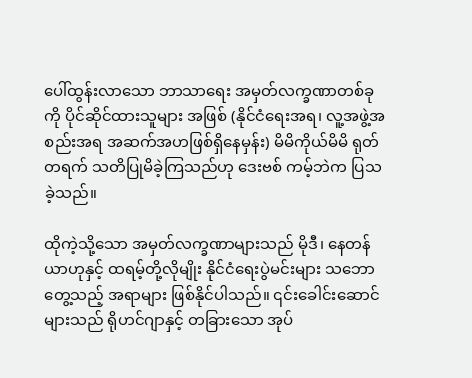ပေါ်ထွန်းလာသော ဘာသာရေး အမှတ်လက္ခဏာတစ်ခုကို ပိုင်ဆိုင်ထားသူများ အဖြစ် (နိုင်ငံရေးအရ၊ လူ့အဖွဲ့အစည်းအရ အဆက်အဟဖြစ်ရှိနေမှန်း) မိမိကိုယ်မိမိ ရုတ်တရက် သတိပြုမိခဲ့ကြသည်ဟု ဒေးဗစ် ကမ့်ဘဲက ပြသခဲ့သည်။

ထိုကဲ့သို့သော အမှတ်လက္ခဏာများသည် မိုဒီ၊ နေတန်ယာဟုနှင့် ထရမ့်တို့လိုမျိုး နိုင်ငံရေးပွဲမင်းများ သဘောတွေ့သည့် အရာများ ဖြစ်နိုင်ပါသည်။ ၎င်းခေါင်းဆောင်များသည် ရိုဟင်ဂျာနှင့် တခြားသော အုပ်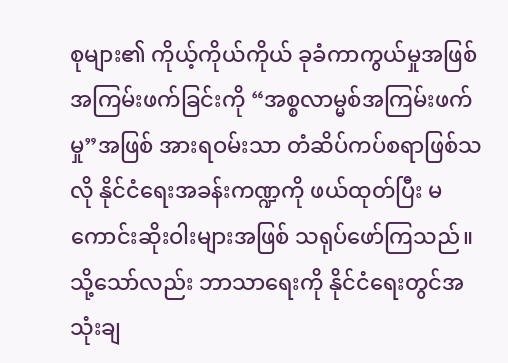စုများ၏ ကိုယ့်ကိုယ်ကိုယ် ခုခံကာကွယ်မှုအဖြစ် အကြမ်းဖက်ခြင်းကို “အစ္စလာမ္မစ်အကြမ်းဖက်မှု”အဖြစ် အားရဝမ်းသာ တံဆိပ်ကပ်စရာဖြစ်သလို နိုင်ငံရေးအခန်းကဏ္ဍကို ဖယ်ထုတ်ပြီး မကောင်းဆိုးဝါးများအဖြစ် သရုပ်ဖော်ကြသည်။ သို့သော်လည်း ဘာသာရေးကို နိုင်ငံရေးတွင်အသုံးချ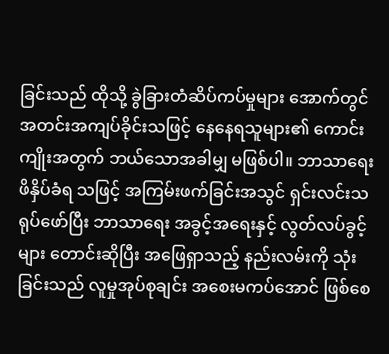ခြင်းသည် ထိုသို့ ခွဲခြားတံဆိပ်ကပ်မှုများ အောက်တွင် အတင်းအကျပ်ခိုင်းသဖြင့် နေနေရသူများ၏ ကောင်းကျိုးအတွက် ဘယ်သောအခါမျှ မဖြစ်ပါ။ ဘာသာရေး ဖိနှိပ်ခံရ သဖြင့် အကြမ်းဖက်ခြင်းအသွင် ရှင်းလင်းသရုပ်ဖော်ပြီး ဘာသာရေး အခွင့်အရေးနှင့် လွတ်လပ်ခွင့်များ တောင်းဆိုပြီး အဖြေရှာသည့် နည်းလမ်းကို သုံးခြင်းသည် လူမှုအုပ်စုချင်း အစေးမကပ်အောင် ဖြစ်စေ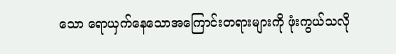သော ရောယှက်နေသောအကြောင်းတရားများကို ဖုံးကွယ်သလို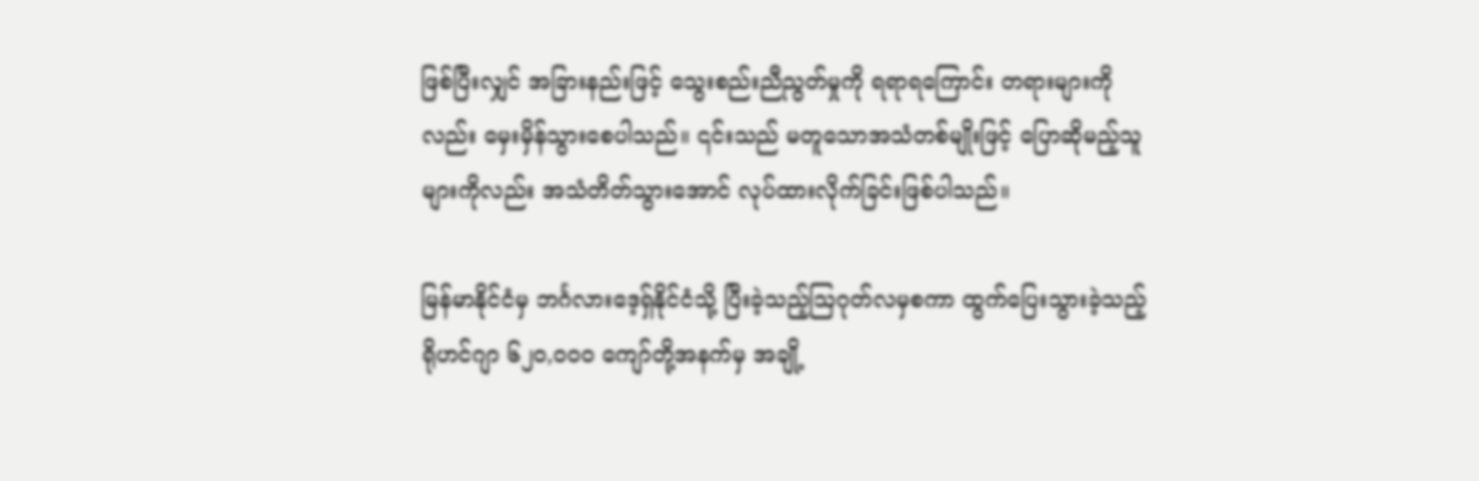ဖြစ်ပြီးလျှင် အခြားနည်းဖြင့် သွေးစည်းညီညွတ်မှုကို ရရာရကြောင်း တရားများကိုလည်း မှေးမှိန်သွားစေပါသည်။ ၎င်းသည် မတူသောအသံတစ်မျိုးဖြင့် ပြောဆိုမည့်သူများကိုလည်း အသံတိတ်သွားအောင် လုပ်ထားလိုက်ခြင်းဖြစ်ပါသည်။

မြန်မာနိုင်ငံမှ ဘင်္ဂလားဒေ့ရှ်နိုင်ငံသို့ ပြီးခဲ့သည့်ဩဂုတ်လမှစကာ ထွက်ပြေးသွားခဲ့သည့် ရိုဟင်ဂျာ ၆၂၀,၀၀၀ ကျော်တို့အနက်မှ အချို့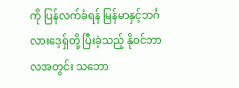ကို ပြန်လက်ခံရန် မြန်မာနှင့်ဘင်္ဂလားဒေ့ရှ်တို့ ပြီးခဲ့သည့် နိုဝင်ဘာလအတွင်း သဘော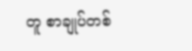တူ စာချုပ်တစ်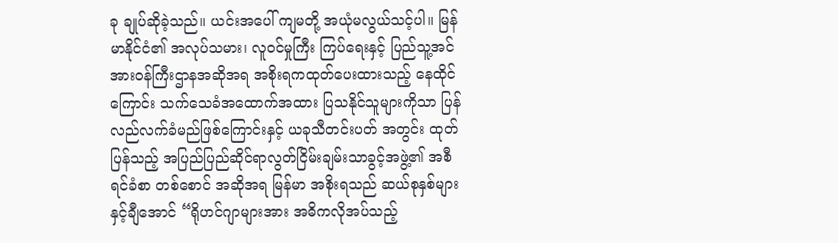ခု ချုပ်ဆိုခဲ့သည်။ ယင်းအပေါ် ကျမတို့ အယုံမလွယ်သင့်ပါ။ မြန်မာနိုင်ငံ၏ အလုပ်သမား၊ လူဝင်မှုကြီး ကြပ်ရေးနှင့် ပြည်သူ့အင်အားဝန်ကြီးဌာနအဆိုအရ အစိုးရကထုတ်ပေးထားသည့် နေထိုင်ကြောင်း သက်သေခံအထောက်အထား ပြသနိုင်သူများကိုသာ ပြန်လည်လက်ခံမည်ဖြစ်ကြောင်းနှင့် ယခုသီတင်းပတ် အတွင်း ထုတ်ပြန်သည့် အပြည်ပြည်ဆိုင်ရာလွတ်ငြိမ်းချမ်းသာခွင့်အဖွဲ့၏ အစီရင်ခံစာ တစ်စောင် အဆိုအရ မြန်မာ အစိုးရသည် ဆယ်စုနှစ်များနှင့်ချီအောင် “ရိုဟင်ဂျာများအား အဓိကလိုအပ်သည့်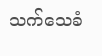သက်သေခံ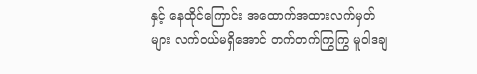နှင့် နေထိုင်ကြောင်း အထောက်အထားလက်မှတ်များ လက်ဝယ်မရှိအောင် တက်တက်ကြွကြွ မူဝါဒချ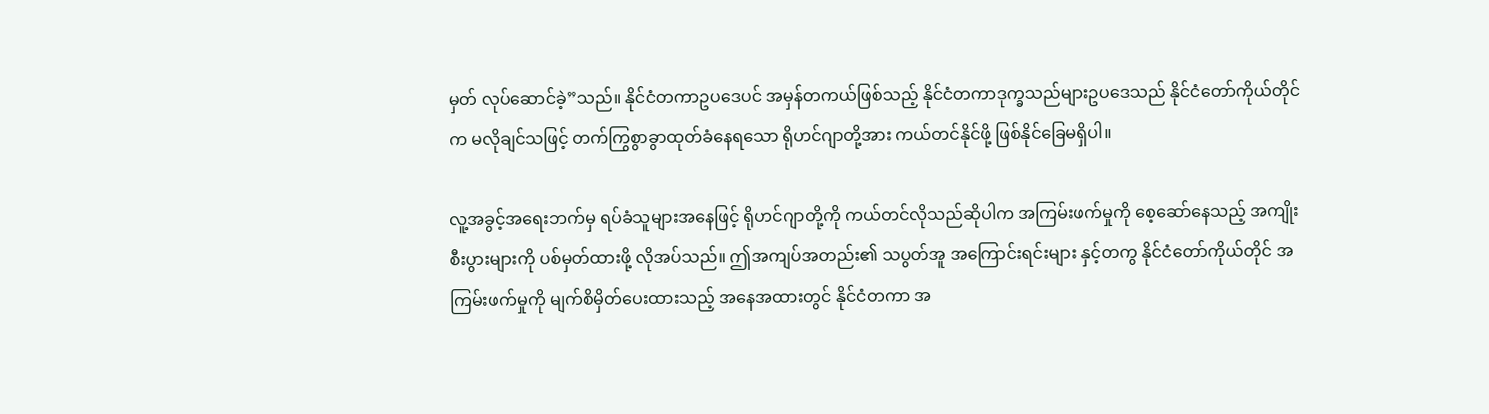မှတ် လုပ်ဆောင်ခဲ့”သည်။ နိုင်ငံတကာဥပဒေပင် အမှန်တကယ်ဖြစ်သည့် နိုင်ငံတကာဒုက္ခသည်များဥပဒေသည် နိုင်ငံတော်ကိုယ်တိုင်က မလိုချင်သဖြင့် တက်ကြွစွာခွာထုတ်ခံနေရသော ရိုဟင်ဂျာတို့အား ကယ်တင်နိုင်ဖို့ ဖြစ်နိုင်ခြေမရှိပါ။

လူ့အခွင့်အရေးဘက်မှ ရပ်ခံသူများအနေဖြင့် ရိုဟင်ဂျာတို့ကို ကယ်တင်လိုသည်ဆိုပါက အကြမ်းဖက်မှုကို စေ့ဆော်နေသည့် အကျိုးစီးပွားများကို ပစ်မှတ်ထားဖို့ လိုအပ်သည်။ ဤအကျပ်အတည်း၏ သပွတ်အူ အကြောင်းရင်းများ နှင့်တကွ နိုင်ငံတော်ကိုယ်တိုင် အကြမ်းဖက်မှုကို မျက်စိမှိတ်ပေးထားသည့် အနေအထားတွင် နိုင်ငံတကာ အ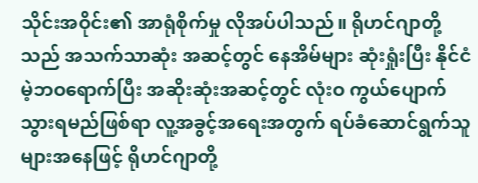သိုင်းအဝိုင်း၏ အာရုံစိုက်မှု လိုအပ်ပါသည်။ ရိုဟင်ဂျာတို့သည် အသက်သာဆုံး အဆင့်တွင် နေအိမ်များ ဆုံးရှုံးပြီး နိုင်ငံမဲ့ဘဝရောက်ပြီး အဆိုးဆုံးအဆင့်တွင် လုံးဝ ကွယ်ပျောက်သွားရမည်ဖြစ်ရာ လူ့အခွင့်အရေးအတွက် ရပ်ခံဆောင်ရွက်သူများအနေဖြင့် ရိုဟင်ဂျာတို့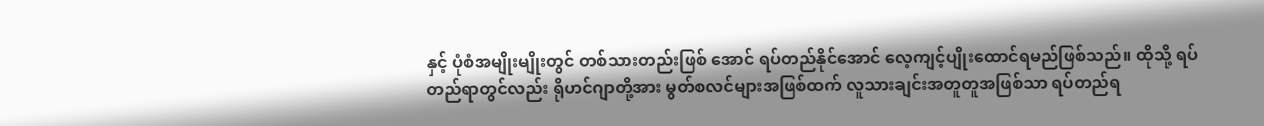နှင့် ပုံစံအမျိုးမျိုးတွင် တစ်သားတည်းဖြစ် အောင် ရပ်တည်နိုင်အောင် လေ့ကျင့်ပျိုးထောင်ရမည်ဖြစ်သည်။ ထိုသို့ ရပ်တည်ရာတွင်လည်း ရိုဟင်ဂျာတို့အား မွတ်စလင်များအဖြစ်ထက် လူသားချင်းအတူတူအဖြစ်သာ ရပ်တည်ရ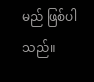မည် ဖြစ်ပါသည်။